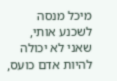מיכל מנסה לשכנע אותי, שאני לא יכולה להיות אדם כועס,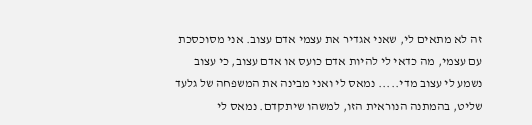זה לא מתאים לי, שאני אגדיר את עצמי אדם עצוב. אני מסוכסכת עם עצמי, מה כדאי לי להיות אדם כועס או אדם עצוב, כי עצוב נשמע לי עצוב מדי..... נמאס לי ואני מבינה את המשפחה של גלעד שליט, בהמתנה הנוראית הזו, למשהו שיתקדם. נמאס לי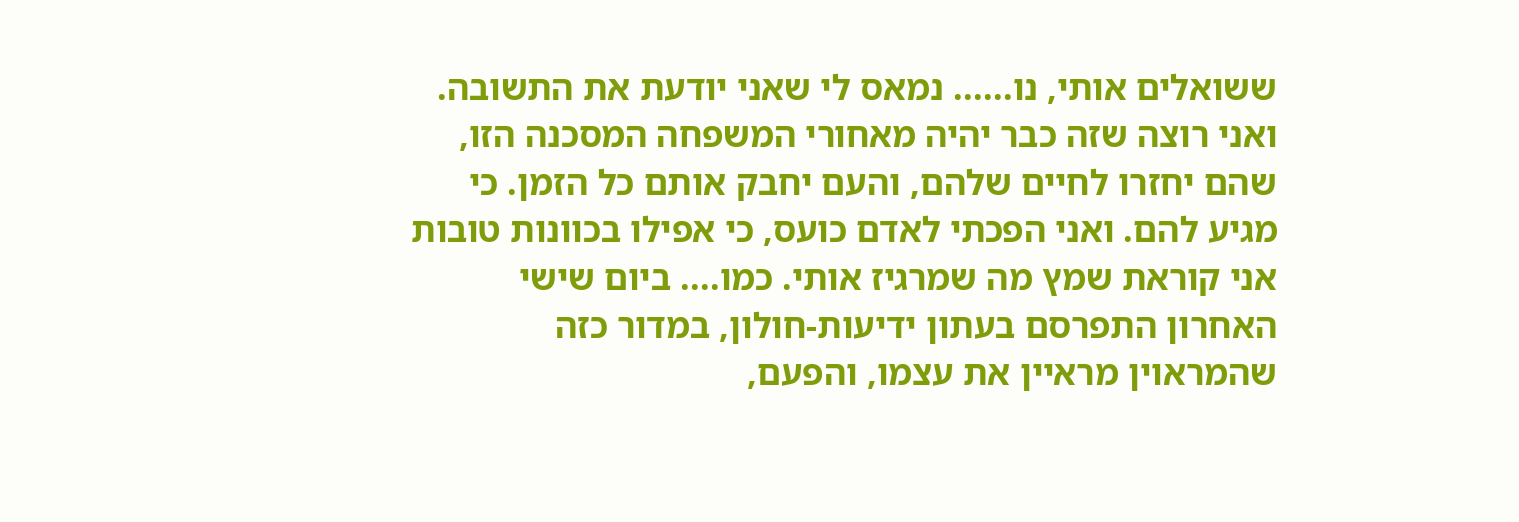ששואלים אותי, נו...... נמאס לי שאני יודעת את התשובה. ואני רוצה שזה כבר יהיה מאחורי המשפחה המסכנה הזו, שהם יחזרו לחיים שלהם, והעם יחבק אותם כל הזמן. כי מגיע להם. ואני הפכתי לאדם כועס, כי אפילו בכוונות טובות אני קוראת שמץ מה שמרגיז אותי. כמו.... ביום שישי האחרון התפרסם בעתון ידיעות-חולון, במדור כזה שהמראוין מראיין את עצמו, והפעם,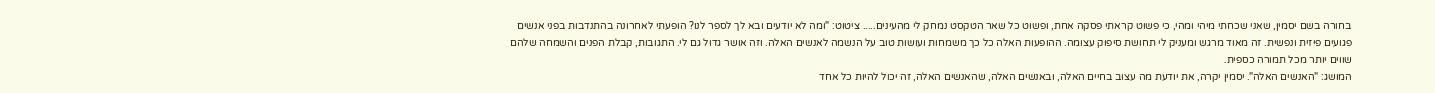בחורה בשם יסמין, שאני שכחתי מיהי ומהי, כי פשוט קראתי פסקה אחת, ופשוט כל שאר הטקסט נמחק לי מהעינים..... ציטוט: "ומה לא יודעים ובא לך לספר לנו? הופעתי לאחרונה בהתנדבות בפני אנשים פגועים פיזית ונפשית. זה מאוד מרגש ומעניק לי תחושת סיפוק עצומה. ההופעות האלה כל כך משמחות ועושות טוב על הנשמה לאנשים האלה. וזה אושר גדול גם לי. התגובות, קבלת הפנים והשמחה שלהם שווים יותר מכל תמורה כספית.
המושג: "האנשים האלה". יסמין יקרה, את יודעת מה עצוב בחיים האלה, ובאנשים האלה, שהאנשים האלה, זה יכול להיות כל אחד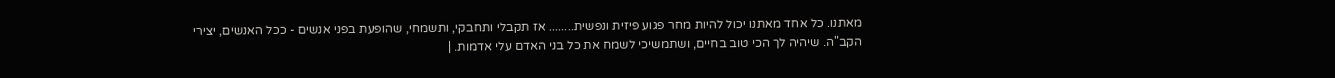מאתנו. כל אחד מאתנו יכול להיות מחר פגוע פיזית ונפשית........ אז תקבלי ותחבקי, ותשמחי, שהופעת בפני אנשים - ככל האנשים, יצירי הקב"ה. שיהיה לך הכי טוב בחיים, ושתמשיכי לשמח את כל בני האדם עלי אדמות. |